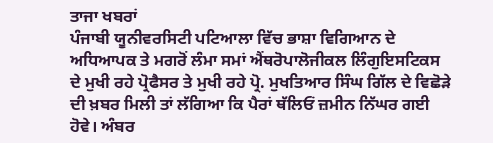ਤਾਜਾ ਖਬਰਾਂ
ਪੰਜਾਬੀ ਯੂਨੀਵਰਸਿਟੀ ਪਟਿਆਲਾ ਵਿੱਚ ਭਾਸ਼ਾ ਵਿਗਿਆਨ ਦੇ ਅਧਿਆਪਕ ਤੇ ਮਗਰੋਂ ਲੰਮਾ ਸਮਾਂ ਐਂਥਰੋਪਾਲੋਜੀਕਲ ਲਿੰਗੁਇਸਟਿਕਸ ਦੇ ਮੁਖੀ ਰਹੇ ਪ੍ਰੋਫੈਸਰ ਤੇ ਮੁਖੀ ਰਹੇ ਪ੍ਰੋ. ਮੁਖਤਿਆਰ ਸਿੰਘ ਗਿੱਲ ਦੇ ਵਿਛੋੜੇ ਦੀ ਖ਼ਬਰ ਮਿਲੀ ਤਾਂ ਲੱਗਿਆ ਕਿ ਪੈਰਾਂ ਥੱਲਿਓਂ ਜ਼ਮੀਨ ਨਿੱਘਰ ਗਈ ਹੋਵੇ। ਅੰਬਰ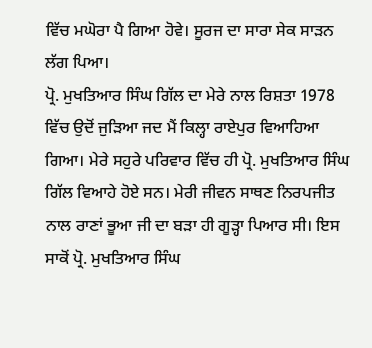ਵਿੱਚ ਮਘੋਰਾ ਪੈ ਗਿਆ ਹੋਵੇ। ਸੂਰਜ ਦਾ ਸਾਰਾ ਸੇਕ ਸਾੜਨ ਲੱਗ ਪਿਆ।
ਪ੍ਰੋ. ਮੁਖਤਿਆਰ ਸਿੰਘ ਗਿੱਲ ਦਾ ਮੇਰੇ ਨਾਲ ਰਿਸ਼ਤਾ 1978 ਵਿੱਚ ਉਦੋਂ ਜੁੜਿਆ ਜਦ ਮੈਂ ਕਿਲ੍ਹਾ ਰਾਏਪੁਰ ਵਿਆਹਿਆ ਗਿਆ। ਮੇਰੇ ਸਹੁਰੇ ਪਰਿਵਾਰ ਵਿੱਚ ਹੀ ਪ੍ਰੋ. ਮੁਖਤਿਆਰ ਸਿੰਘ ਗਿੱਲ ਵਿਆਹੇ ਹੋਏ ਸਨ। ਮੇਰੀ ਜੀਵਨ ਸਾਥਣ ਨਿਰਪਜੀਤ ਨਾਲ ਰਾਣਾਂ ਭੂਆ ਜੀ ਦਾ ਬੜਾ ਹੀ ਗੂੜ੍ਹਾ ਪਿਆਰ ਸੀ। ਇਸ ਸਾਕੋਂ ਪ੍ਰੋ. ਮੁਖਤਿਆਰ ਸਿੰਘ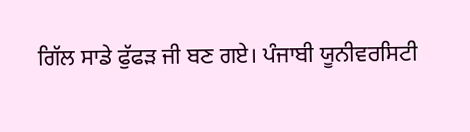ਗਿੱਲ ਸਾਡੇ ਫੁੱਫੜ ਜੀ ਬਣ ਗਏ। ਪੰਜਾਬੀ ਯੂਨੀਵਰਸਿਟੀ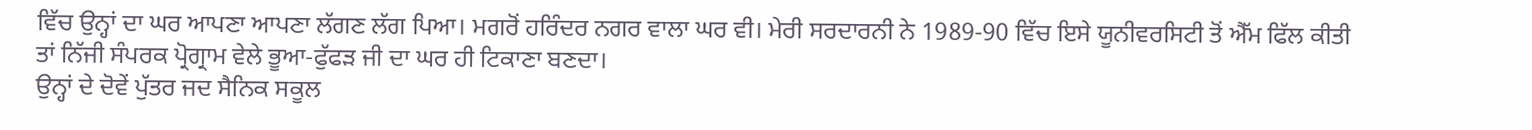ਵਿੱਚ ਉਨ੍ਹਾਂ ਦਾ ਘਰ ਆਪਣਾ ਆਪਣਾ ਲੱਗਣ ਲੱਗ ਪਿਆ। ਮਗਰੋਂ ਹਰਿੰਦਰ ਨਗਰ ਵਾਲਾ ਘਰ ਵੀ। ਮੇਰੀ ਸਰਦਾਰਨੀ ਨੇ 1989-90 ਵਿੱਚ ਇਸੇ ਯੂਨੀਵਰਸਿਟੀ ਤੋਂ ਐੱਮ ਫਿੱਲ ਕੀਤੀ ਤਾਂ ਨਿੱਜੀ ਸੰਪਰਕ ਪ੍ਰੋਗ੍ਰਾਮ ਵੇਲੇ ਭੂਆ-ਫੁੱਫੜ ਜੀ ਦਾ ਘਰ ਹੀ ਟਿਕਾਣਾ ਬਣਦਾ।
ਉਨ੍ਹਾਂ ਦੇ ਦੋਵੇਂ ਪੁੱਤਰ ਜਦ ਸੈਨਿਕ ਸਕੂਲ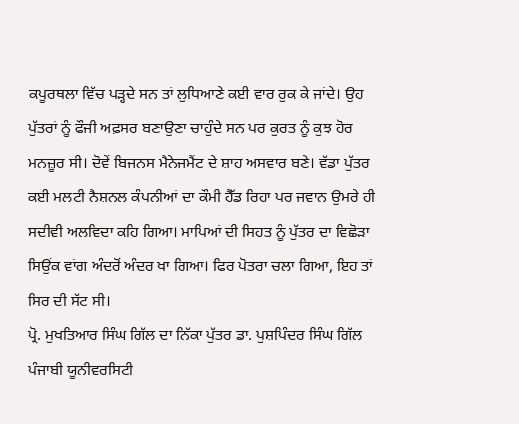ਕਪੂਰਥਲਾ ਵਿੱਚ ਪੜ੍ਹਦੇ ਸਨ ਤਾਂ ਲੁਧਿਆਣੇ ਕਈ ਵਾਰ ਰੁਕ ਕੇ ਜਾਂਦੇ। ਉਹ ਪੁੱਤਰਾਂ ਨੂੰ ਫੌਜੀ ਅਫ਼ਸਰ ਬਣਾਉਣਾ ਚਾਹੁੰਦੇ ਸਨ ਪਰ ਕੁਰਤ ਨੂੰ ਕੁਝ ਹੋਰ ਮਨਜ਼ੂਰ ਸੀ। ਦੋਵੇਂ ਬਿਜਨਸ ਮੈਨੇਜਮੈਂਟ ਦੇ ਸ਼ਾਹ ਅਸਵਾਰ ਬਣੇ। ਵੱਡਾ ਪੁੱਤਰ ਕਈ ਮਲਟੀ ਨੈਸ਼ਨਲ ਕੰਪਨੀਆਂ ਦਾ ਕੌਮੀ ਹੈੱਡ ਰਿਹਾ ਪਰ ਜਵਾਨ ਉਮਰੇ ਹੀ ਸਦੀਵੀ ਅਲਵਿਦਾ ਕਹਿ ਗਿਆ। ਮਾਪਿਆਂ ਦੀ ਸਿਹਤ ਨੂੰ ਪੁੱਤਰ ਦਾ ਵਿਛੋੜਾ ਸਿਉਂਕ ਵਾਂਗ ਅੰਦਰੋਂ ਅੰਦਰ ਖਾ ਗਿਆ। ਫਿਰ ਪੋਤਰਾ ਚਲਾ ਗਿਆ, ਇਹ ਤਾਂ ਸਿਰ ਦੀ ਸੱਟ ਸੀ।
ਪ੍ਰੋ. ਮੁਖਤਿਆਰ ਸਿੰਘ ਗਿੱਲ ਦਾ ਨਿੱਕਾ ਪੁੱਤਰ ਡਾ. ਪੁਸ਼ਪਿੰਦਰ ਸਿੰਘ ਗਿੱਲ ਪੰਜਾਬੀ ਯੂਨੀਵਰਸਿਟੀ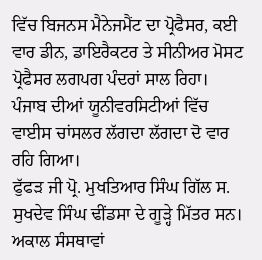ਵਿੱਚ ਬਿਜਨਸ ਮੈਨੇਜਮੈਂਟ ਦਾ ਪ੍ਰੋਫੈਸਰ, ਕਈ ਵਾਰ ਡੀਨ, ਡਾਇਰੈਕਟਰ ਤੇ ਸੀਨੀਅਰ ਮੋਸਟ ਪ੍ਰੋਫੈਸਰ ਲਗਪਗ ਪੰਦਰਾਂ ਸਾਲ ਰਿਹਾ। ਪੰਜਾਬ ਦੀਆਂ ਯੂਨੀਵਰਸਿਟੀਆਂ ਵਿੱਚ ਵਾਈਸ ਚਾਂਸਲਰ ਲੱਗਦਾ ਲੱਗਦਾ ਦੋ ਵਾਰ ਰਹਿ ਗਿਆ।
ਫੁੱਫੜ ਜੀ ਪ੍ਰੋ. ਮੁਖਤਿਆਰ ਸਿੰਘ ਗਿੱਲ ਸ. ਸੁਖਦੇਵ ਸਿੰਘ ਢੀਂਡਸਾ ਦੇ ਗੂੜ੍ਹੇ ਮਿੱਤਰ ਸਨ। ਅਕਾਲ ਸੰਸਥਾਵਾਂ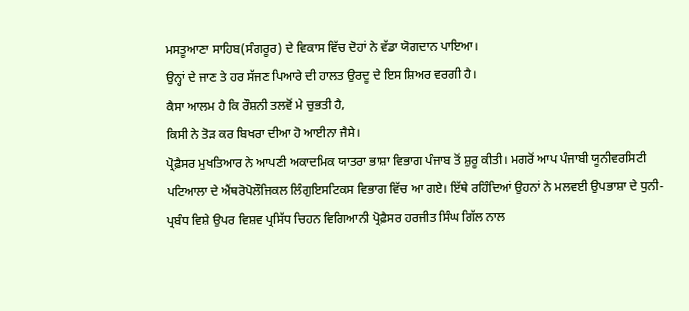ਮਸਤੂਆਣਾ ਸਾਹਿਬ(ਸੰਗਰੂਰ) ਦੇ ਵਿਕਾਸ ਵਿੱਚ ਦੋਹਾਂ ਨੇ ਵੱਡਾ ਯੋਗਦਾਨ ਪਾਇਆ।
ਉਨ੍ਹਾਂ ਦੇ ਜਾਣ ਤੇ ਹਰ ਸੱਜਣ ਪਿਆਰੇ ਦੀ ਹਾਲਤ ਉਰਦੂ ਦੇ ਇਸ ਸ਼ਿਅਰ ਵਰਗੀ ਹੈ।
ਕੈਸਾ ਆਲਮ ਹੈ ਕਿ ਰੌਸ਼ਨੀ ਤਲਵੋਂ ਮੇ ਚੁਭਤੀ ਹੈ,
ਕਿਸੀ ਨੇ ਤੋੜ ਕਰ ਬਿਖਰਾ ਦੀਆ ਹੋ ਆਈਨਾ ਜੈਸੇ।
ਪ੍ਰੋਫ਼ੈਸਰ ਮੁਖਤਿਆਰ ਨੇ ਆਪਣੀ ਅਕਾਦਮਿਕ ਯਾਤਰਾ ਭਾਸ਼ਾ ਵਿਭਾਗ ਪੰਜਾਬ ਤੋਂ ਸ਼ੁਰੂ ਕੀਤੀ। ਮਗਰੋਂ ਆਪ ਪੰਜਾਬੀ ਯੂਨੀਵਰਸਿਟੀ ਪਟਿਆਲਾ ਦੇ ਐਂਥਰੋਪੋਲੌਜਿਕਲ ਲਿੰਗੁਇਸਟਿਕਸ ਵਿਭਾਗ ਵਿੱਚ ਆ ਗਏ। ਇੱਥੇ ਰਹਿੰਦਿਆਂ ਉਹਨਾਂ ਨੇ ਮਲਵਈ ਉਪਭਾਸ਼ਾ ਦੇ ਧੁਨੀ-ਪ੍ਰਬੰਧ ਵਿਸ਼ੇ ਉਪਰ ਵਿਸ਼ਵ ਪ੍ਰਸਿੱਧ ਚਿਹਨ ਵਿਗਿਆਨੀ ਪ੍ਰੋਫ਼ੈਸਰ ਹਰਜੀਤ ਸਿੰਘ ਗਿੱਲ ਨਾਲ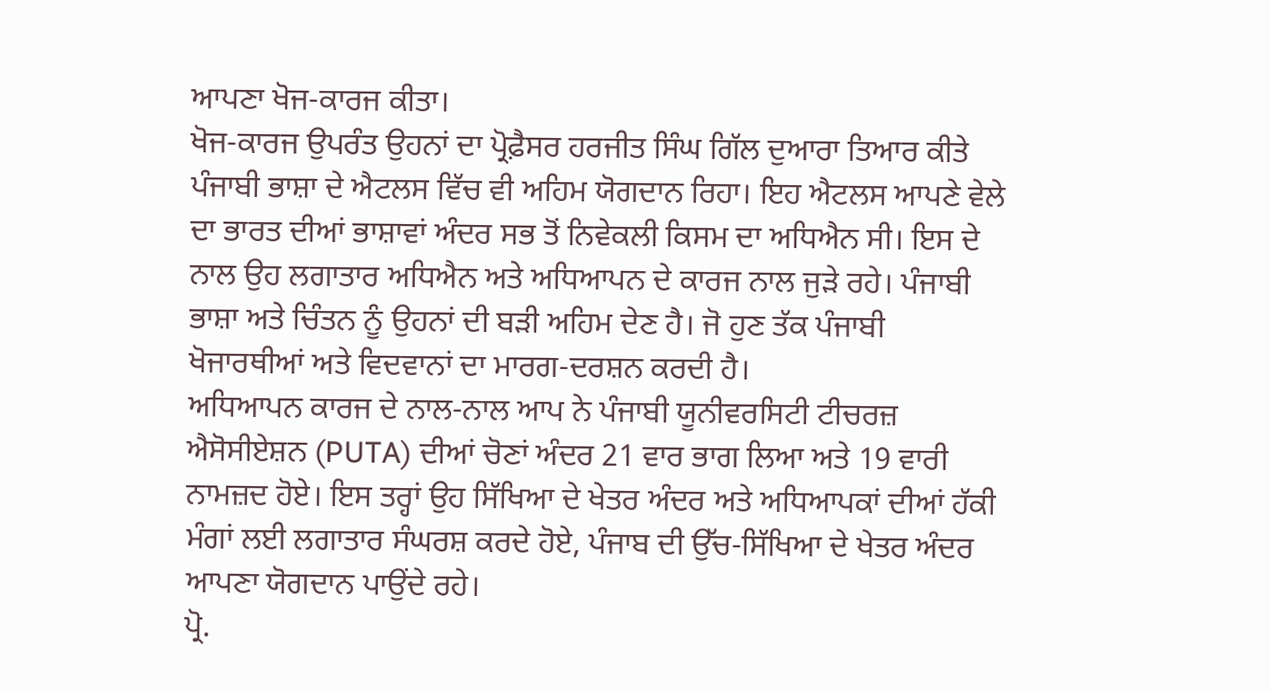ਆਪਣਾ ਖੋਜ-ਕਾਰਜ ਕੀਤਾ।
ਖੋਜ-ਕਾਰਜ ਉਪਰੰਤ ਉਹਨਾਂ ਦਾ ਪ੍ਰੋਫ਼ੈਸਰ ਹਰਜੀਤ ਸਿੰਘ ਗਿੱਲ ਦੁਆਰਾ ਤਿਆਰ ਕੀਤੇ ਪੰਜਾਬੀ ਭਾਸ਼ਾ ਦੇ ਐਟਲਸ ਵਿੱਚ ਵੀ ਅਹਿਮ ਯੋਗਦਾਨ ਰਿਹਾ। ਇਹ ਐਟਲਸ ਆਪਣੇ ਵੇਲੇ ਦਾ ਭਾਰਤ ਦੀਆਂ ਭਾਸ਼ਾਵਾਂ ਅੰਦਰ ਸਭ ਤੋਂ ਨਿਵੇਕਲੀ ਕਿਸਮ ਦਾ ਅਧਿਐਨ ਸੀ। ਇਸ ਦੇ ਨਾਲ ਉਹ ਲਗਾਤਾਰ ਅਧਿਐਨ ਅਤੇ ਅਧਿਆਪਨ ਦੇ ਕਾਰਜ ਨਾਲ ਜੁੜੇ ਰਹੇ। ਪੰਜਾਬੀ ਭਾਸ਼ਾ ਅਤੇ ਚਿੰਤਨ ਨੂੰ ਉਹਨਾਂ ਦੀ ਬੜੀ ਅਹਿਮ ਦੇਣ ਹੈ। ਜੋ ਹੁਣ ਤੱਕ ਪੰਜਾਬੀ ਖੋਜਾਰਥੀਆਂ ਅਤੇ ਵਿਦਵਾਨਾਂ ਦਾ ਮਾਰਗ-ਦਰਸ਼ਨ ਕਰਦੀ ਹੈ।
ਅਧਿਆਪਨ ਕਾਰਜ ਦੇ ਨਾਲ-ਨਾਲ ਆਪ ਨੇ ਪੰਜਾਬੀ ਯੂਨੀਵਰਸਿਟੀ ਟੀਚਰਜ਼ ਐਸੋਸੀਏਸ਼ਨ (PUTA) ਦੀਆਂ ਚੋਣਾਂ ਅੰਦਰ 21 ਵਾਰ ਭਾਗ ਲਿਆ ਅਤੇ 19 ਵਾਰੀ ਨਾਮਜ਼ਦ ਹੋਏ। ਇਸ ਤਰ੍ਹਾਂ ਉਹ ਸਿੱਖਿਆ ਦੇ ਖੇਤਰ ਅੰਦਰ ਅਤੇ ਅਧਿਆਪਕਾਂ ਦੀਆਂ ਹੱਕੀ ਮੰਗਾਂ ਲਈ ਲਗਾਤਾਰ ਸੰਘਰਸ਼ ਕਰਦੇ ਹੋਏ, ਪੰਜਾਬ ਦੀ ਉੱਚ-ਸਿੱਖਿਆ ਦੇ ਖੇਤਰ ਅੰਦਰ ਆਪਣਾ ਯੋਗਦਾਨ ਪਾਉਂਦੇ ਰਹੇ।
ਪ੍ਰੋ.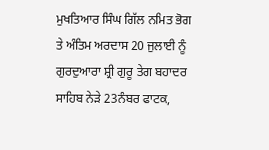ਮੁਖਤਿਆਰ ਸਿੰਘ ਗਿੱਲ ਨਮਿਤ ਭੋਗ ਤੇ ਅੰਤਿਮ ਅਰਦਾਸ 20 ਜੁਲਾਈ ਨੂੰ ਗੁਰਦੁਆਰਾ ਸ਼੍ਰੀ ਗੁਰੂ ਤੇਗ ਬਹਾਦਰ ਸਾਹਿਬ ਨੇੜੇ 23ਨੰਬਰ ਫਾਟਕ,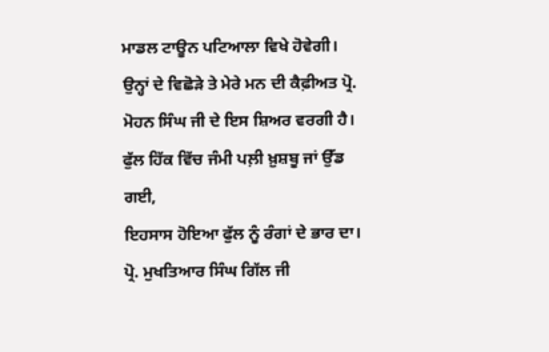ਮਾਡਲ ਟਾਊਨ ਪਟਿਆਲਾ ਵਿਖੇ ਹੋਵੇਗੀ।
ਉਨ੍ਹਾਂ ਦੇ ਵਿਛੋੜੇ ਤੇ ਮੇਰੇ ਮਨ ਦੀ ਕੈਫ਼ੀਅਤ ਪ੍ਰੋ. ਮੋਹਨ ਸਿੰਘ ਜੀ ਦੇ ਇਸ ਸ਼ਿਅਰ ਵਰਗੀ ਹੈ।
ਫੁੱਲ ਹਿੱਕ ਵਿੱਚ ਜੰਮੀ ਪਲ਼ੀ ਖ਼ੁਸ਼ਬੂ ਜਾਂ ਉੱਡ ਗਈ,
ਇਹਸਾਸ ਹੋਇਆ ਫੁੱਲ ਨੂੰ ਰੰਗਾਂ ਦੇ ਭਾਰ ਦਾ।
ਪ੍ਰੋ. ਮੁਖਤਿਆਰ ਸਿੰਘ ਗਿੱਲ ਜੀ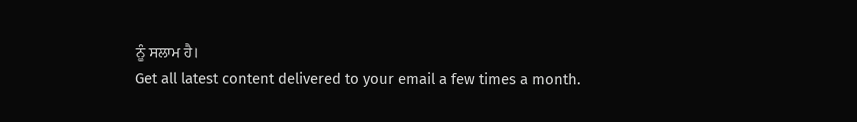ਨੂੰ ਸਲਾਮ ਹੈ।
Get all latest content delivered to your email a few times a month.